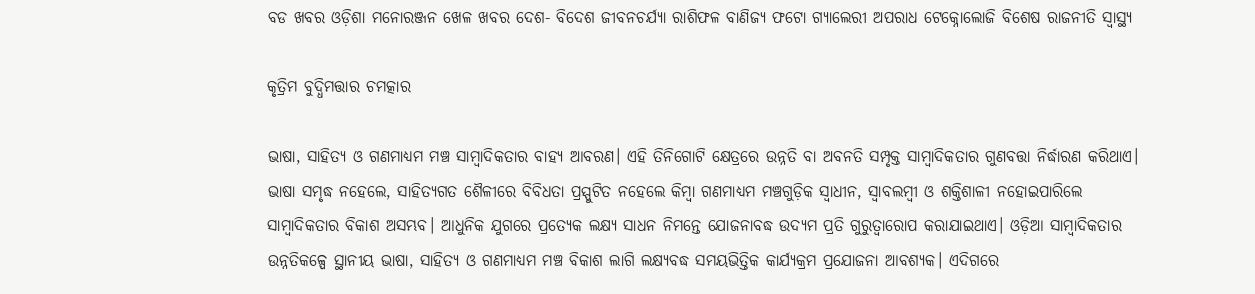ବଡ ଖବର ଓଡ଼ିଶା ମନୋରଞ୍ଜନ ଖେଳ ଖବର ଦେଶ- ବିଦେଶ ଜୀବନଚର୍ଯ୍ୟା ରାଶିଫଳ ବାଣିଜ୍ୟ ଫଟୋ ଗ୍ୟାଲେରୀ ଅପରାଧ ଟେକ୍ନୋଲୋଜି ବିଶେଷ ରାଜନୀତି ସ୍ଵାସ୍ଥ୍ୟ

କୃତ୍ରିମ ବୁଦ୍ଧିମତ୍ତାର ଚମତ୍କାର

ଭାଷା, ସାହିତ୍ୟ ଓ ଗଣମାଧ୍ୟମ ମଞ୍ଚ ସାମ୍ୱାଦିକତାର ବାହ୍ୟ ଆବରଣ। ଏହି ତିନିଗୋଟି କ୍ଷେତ୍ରରେ ଉନ୍ନତି ବା ଅବନତି ସମ୍ପୃକ୍ତ ସାମ୍ୱାଦିକତାର ଗୁଣବତ୍ତା ନିର୍ଦ୍ଧାରଣ କରିଥାଏ। ଭାଷା ସମୃଦ୍ଧ ନହେଲେ, ସାହିତ୍ୟଗତ ଶୈଳୀରେ ବିବିଧତା ପ୍ରସ୍ପୁଟିତ ନହେଲେ କିମ୍ୱା ଗଣମାଧ୍ୟମ ମଞ୍ଚଗୁଡ଼ିକ ସ୍ୱାଧୀନ, ସ୍ୱାବଲମ୍ୱୀ ଓ ଶକ୍ତିଶାଳୀ ନହୋଇପାରିଲେ ସାମ୍ୱାଦିକତାର ବିକାଶ ଅସମ୍ଭବ। ଆଧୁନିକ ଯୁଗରେ ପ୍ରତ୍ୟେକ ଲକ୍ଷ୍ୟ ସାଧନ ନିମନ୍ତେ ଯୋଜନାବଦ୍ଧ ଉଦ୍ୟମ ପ୍ରତି ଗୁରୁତ୍ୱାରୋପ କରାଯାଇଥାଏ। ଓଡ଼ିଆ ସାମ୍ୱାଦିକତାର ଉନ୍ନତିକଳ୍ପେ ସ୍ଥାନୀୟ ଭାଷା, ସାହିତ୍ୟ ଓ ଗଣମାଧ୍ୟମ ମଞ୍ଚ ବିକାଶ ଲାଗି ଲକ୍ଷ୍ୟବଦ୍ଧ ସମୟଭିତ୍ତିକ କାର୍ଯ୍ୟକ୍ରମ ପ୍ରଯୋଜନା ଆବଶ୍ୟକ। ଏଦିଗରେ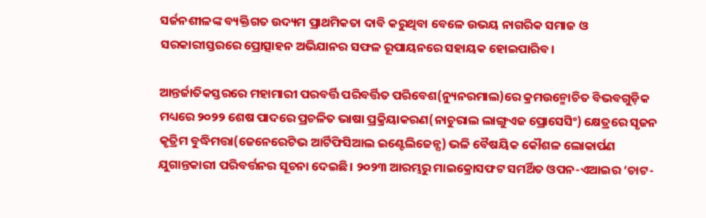ସର୍ଜନଶୀଳଙ୍କ ବ୍ୟକ୍ତିଗତ ଉଦ୍ୟମ ପ୍ରାଥମିକତା ଦାବି କରୁଥିବା ବେଳେ ଉଭୟ ନାଗରିକ ସମାଜ ଓ ସରକାରୀସ୍ତରରେ ପ୍ରୋତ୍ସାହନ ଅଭିଯାନର ସଫଳ ରୂପାୟନରେ ସହାୟକ ହୋଇପାରିବ।

ଆନ୍ତର୍ଜାତିକସ୍ତରରେ ମହାମାରୀ ପରବର୍ତ୍ତି ପରିବର୍ତ୍ତିତ ପରିବେଶ(ନ୍ୟୁନରମାଲ)ରେ କ୍ରମଉନ୍ମୋଚିତ ବିଭବଗୁଡ଼ିକ ମଧ୍ୟରେ ୨୦୨୨ ଶେଷ ପାଦରେ ପ୍ରଚଳିତ ଭାଷା ପ୍ରକ୍ରିୟାକରଣ(ନାଚୁରାଲ ଲାଙ୍ଗୁଏଜ ପ୍ରୋସେସିଂ) କ୍ଷେତ୍ରରେ ସୃଜନ କୃତ୍ରିମ ବୁଦ୍ଧିମତ୍ତା(ଜେନେରେଟିଭ ଆର୍ଟିଫିସିଆଲ ଇଣ୍ଟେଲିଜେନ୍ସ) ଭଳି ବୈଷୟିକ କୌଶଳ ଲୋକାର୍ପଣ ଯୁଗାନ୍ତକାରୀ ପରିବର୍ତ୍ତନର ସୂଚନା ଦେଇଛି। ୨୦୨୩ ଆରମ୍ଭରୁ ମାଇକ୍ରୋସଫଟ ସମର୍ଥିତ ଓପନ-ଏଆଇର ‘ଚାଟ-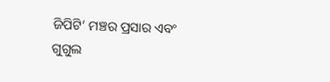ଜିପିଟି’ ମଞ୍ଚର ପ୍ରସାର ଏବଂ ଗୁଗୁଲ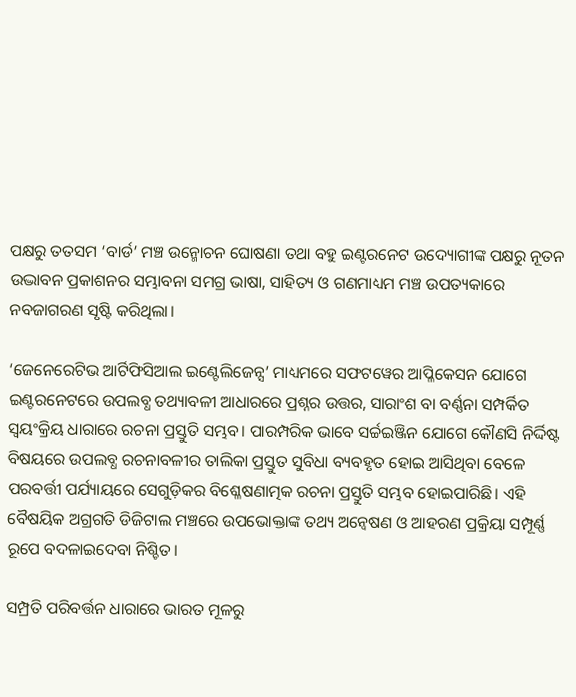ପକ୍ଷରୁ ତତସମ ‘ବାର୍ଡ’ ମଞ୍ଚ ଉନ୍ମୋଚନ ଘୋଷଣା ତଥା ବହୁ ଇଣ୍ଟରନେଟ ଉଦ୍ୟୋଗୀଙ୍କ ପକ୍ଷରୁ ନୂତନ ଉଦ୍ଭାବନ ପ୍ରକାଶନର ସମ୍ଭାବନା ସମଗ୍ର ଭାଷା, ସାହିତ୍ୟ ଓ ଗଣମାଧ୍ୟମ ମଞ୍ଚ ଉପତ୍ୟକାରେ ନବଜାଗରଣ ସୃଷ୍ଟି କରିଥିଲା।

‘ଜେନେରେଟିଭ ଆର୍ଟିଫିସିଆଲ ଇଣ୍ଟେଲିଜେନ୍ସ’ ମାଧ୍ୟମରେ ସଫଟୱେର ଆପ୍ଳିକେସନ ଯୋଗେ ଇଣ୍ଟରନେଟରେ ଉପଲବ୍ଧ ତଥ୍ୟାବଳୀ ଆଧାରରେ ପ୍ରଶ୍ନର ଉତ୍ତର, ସାରାଂଶ ବା ବର୍ଣ୍ଣନା ସମ୍ପର୍କିତ ସ୍ୱୟଂକ୍ରିୟ ଧାରାରେ ରଚନା ପ୍ରସ୍ତୁତି ସମ୍ଭବ। ପାରମ୍ପରିକ ଭାବେ ସର୍ଚ୍ଚଇଞ୍ଜିନ ଯୋଗେ କୌଣସି ନିର୍ଦ୍ଦିଷ୍ଟ ବିଷୟରେ ଉପଲବ୍ଧ ରଚନାବଳୀର ତାଲିକା ପ୍ରସ୍ତୁତ ସୁବିଧା ବ୍ୟବହୃତ ହୋଇ ଆସିଥିବା ବେଳେ ପରବର୍ତ୍ତୀ ପର୍ଯ୍ୟାୟରେ ସେଗୁଡ଼ିକର ବିଶ୍ଳେଷଣାତ୍ମକ ରଚନା ପ୍ରସ୍ତୁତି ସମ୍ଭବ ହୋଇପାରିଛି। ଏହି ବୈଷୟିକ ଅଗ୍ରଗତି ଡିଜିଟାଲ ମଞ୍ଚରେ ଉପଭୋକ୍ତାଙ୍କ ତଥ୍ୟ ଅନ୍ୱେଷଣ ଓ ଆହରଣ ପ୍ରକ୍ରିୟା ସମ୍ପୂର୍ଣ୍ଣ ରୂପେ ବଦଳାଇଦେବା ନିଶ୍ଚିତ।

ସମ୍ପ୍ରତି ପରିବର୍ତ୍ତନ ଧାରାରେ ଭାରତ ମୂଳରୁ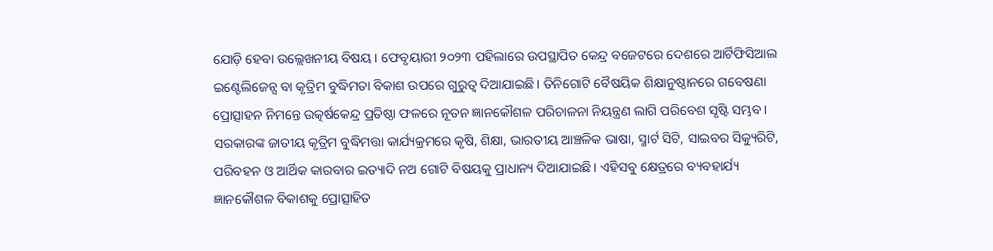ଯୋଡ଼ି ହେବା ଉଲ୍ଲେଖନୀୟ ବିଷୟ। ଫେବୃୟାରୀ ୨୦୨୩ ପହିଲାରେ ଉପସ୍ଥାପିତ କେନ୍ଦ୍ର ବଜେଟରେ ଦେଶରେ ଆର୍ଟିଫିସିଆଲ ଇଣ୍ଟେଲିଜେନ୍ସ ବା କୃତ୍ରିମ ବୁଦ୍ଧିମତା ବିକାଶ ଉପରେ ଗୁରୁତ୍ୱ ଦିଆଯାଇଛି। ତିନିଗୋଟି ବୈଷୟିକ ଶିକ୍ଷାନୁଷ୍ଠାନରେ ଗବେଷଣା ପ୍ରୋତ୍ସାହନ ନିମନ୍ତେ ଉତ୍କର୍ଷକେନ୍ଦ୍ର ପ୍ରତିଷ୍ଠା ଫଳରେ ନୂତନ ଜ୍ଞାନକୌଶଳ ପରିଚାଳନା ନିୟନ୍ତ୍ରଣ ଲାଗି ପରିବେଶ ସୃଷ୍ଟି ସମ୍ଭବ। ସରକାରଙ୍କ ଜାତୀୟ କୃତ୍ରିମ ବୁଦ୍ଧିମତ୍ତା କାର୍ଯ୍ୟକ୍ରମରେ କୃଷି, ଶିକ୍ଷା, ଭାରତୀୟ ଆଞ୍ଚଳିକ ଭାଷା, ସ୍ମାର୍ଟ ସିଟି, ସାଇବର ସିକ୍ୟୁରିଟି, ପରିବହନ ଓ ଆର୍ଥିକ କାରବାର ଇତ୍ୟାଦି ନଅ ଗୋଟି ବିଷୟକୁ ପ୍ରାଧାନ୍ୟ ଦିଆଯାଇଛି। ଏହିସବୁ କ୍ଷେତ୍ରରେ ବ୍ୟବହାର୍ଯ୍ୟ ଜ୍ଞାନକୌଶଳ ବିକାଶକୁ ପ୍ରୋତ୍ସାହିତ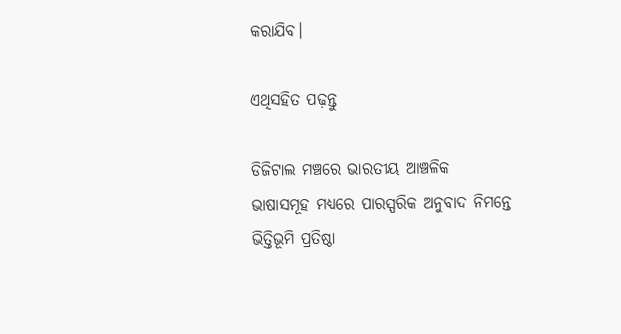କରାଯିବ।

ଏଥିସହିତ ପଢ଼ନ୍ତୁ

ଡିଜିଟାଲ ମଞ୍ଚରେ ଭାରତୀୟ ଆଞ୍ଚଳିକ ଭାଷାସମୂହ ମଧ୍ୟରେ ପାରସ୍ପରିକ ଅନୁବାଦ ନିମନ୍ତେ ଭିତ୍ତିଭୂମି ପ୍ରତିଷ୍ଠା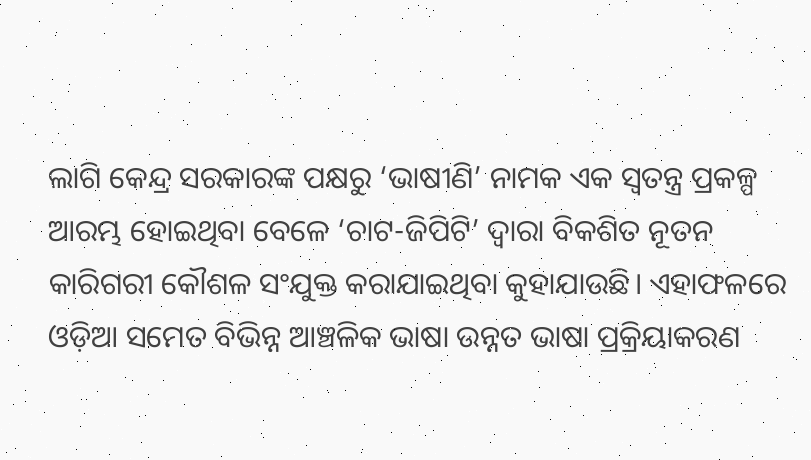ଲାଗି କେନ୍ଦ୍ର ସରକାରଙ୍କ ପକ୍ଷରୁ ‘ଭାଷୀଣି’ ନାମକ ଏକ ସ୍ୱତନ୍ତ୍ର ପ୍ରକଳ୍ପ ଆରମ୍ଭ ହୋଇଥିବା ବେଳେ ‘ଚାଟ-ଜିପିଟି’ ଦ୍ୱାରା ବିକଶିତ ନୂତନ କାରିଗରୀ କୌଶଳ ସଂଯୁକ୍ତ କରାଯାଇଥିବା କୁହାଯାଉଛି। ଏହାଫଳରେ ଓଡ଼ିଆ ସମେତ ବିଭିନ୍ନ ଆଞ୍ଚଳିକ ଭାଷା ଉନ୍ନତ ଭାଷା ପ୍ରକ୍ରିୟାକରଣ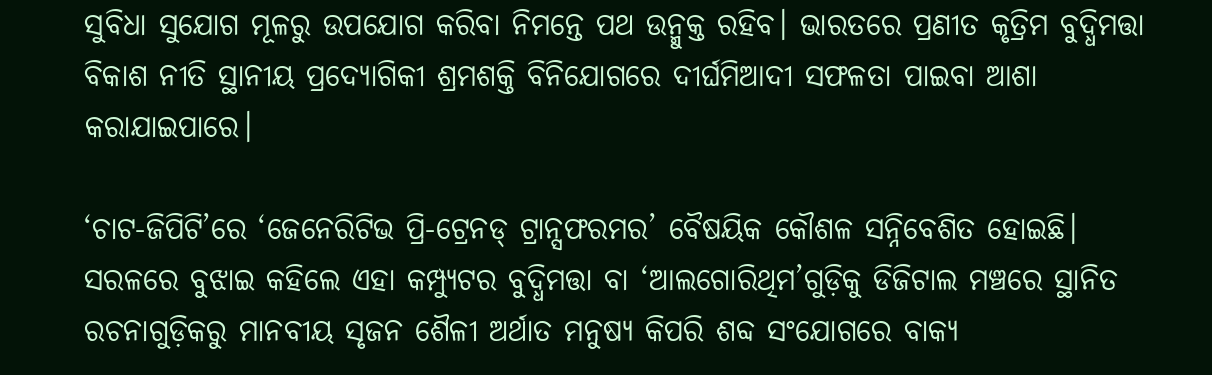ସୁବିଧା ସୁଯୋଗ ମୂଳରୁ ଉପଯୋଗ କରିବା ନିମନ୍ତେ ପଥ ଉନ୍ମୁକ୍ତ ରହିବ। ଭାରତରେ ପ୍ରଣୀତ କୃତ୍ରିମ ବୁଦ୍ଧିମତ୍ତା ବିକାଶ ନୀତି ସ୍ଥାନୀୟ ପ୍ରଦ୍ୟୋଗିକୀ ଶ୍ରମଶକ୍ତି ବିନିଯୋଗରେ ଦୀର୍ଘମିଆଦୀ ସଫଳତା ପାଇବା ଆଶା କରାଯାଇପାରେ।

‘ଚାଟ-ଜିପିଟି’ରେ ‘ଜେନେରିଟିଭ ପ୍ରି-ଟ୍ରେନଡ୍‌‌ ଟ୍ରାନ୍ସଫରମର’ ବୈଷୟିକ କୌଶଳ ସନ୍ନିବେଶିତ ହୋଇଛି। ସରଳରେ ବୁଝାଇ କହିଲେ ଏହା କମ୍ପ୍ୟୁଟର ବୁଦ୍ଧିମତ୍ତା ବା ‘ଆଲଗୋରିଥିମ’ଗୁଡ଼ିକୁ ଡିଜିଟାଲ ମଞ୍ଚରେ ସ୍ଥାନିତ ରଚନାଗୁଡ଼ିକରୁ ମାନବୀୟ ସୃଜନ ଶୈଳୀ ଅର୍ଥାତ ମନୁଷ୍ୟ କିପରି ଶବ୍ଦ ସଂଯୋଗରେ ବାକ୍ୟ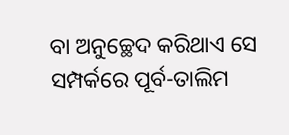ବା ଅନୁଚ୍ଛେଦ କରିଥାଏ ସେ ସମ୍ପର୍କରେ ପୂର୍ବ-ତାଲିମ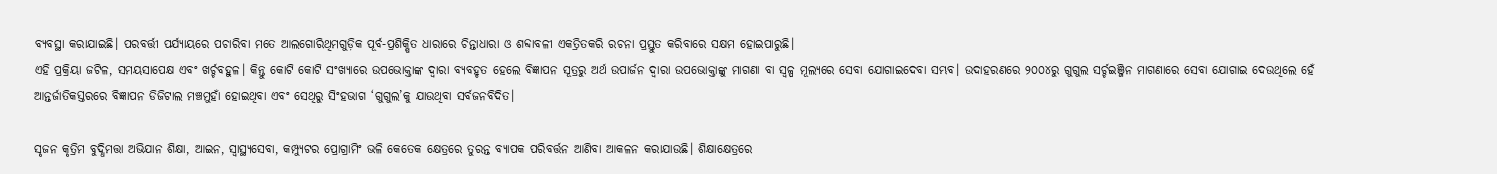ବ୍ୟବସ୍ଥା କରାଯାଇଛି। ପରବର୍ତ୍ତୀ ପର୍ଯ୍ୟାୟରେ ପଚାରିବା ମତେ ଆଲଗୋରିଥିମଗୁଡ଼ିକ ପୂର୍ବ-ପ୍ରଶିକ୍ଷିତ ଧାରାରେ ଚିନ୍ତାଧାରା ଓ ଶବ୍ଦାବଳୀ ଏକତ୍ରିତକରି ରଚନା ପ୍ରସ୍ତୁତ କରିବାରେ ସକ୍ଷମ ହୋଇପାରୁଛି।
ଏହି ପ୍ରକ୍ରିୟା ଜଟିଳ, ସମୟସାପେକ୍ଷ ଏବଂ ଖର୍ଚ୍ଚବହୁଳ। କିନ୍ତୁ କୋଟି କୋଟି ସଂଖ୍ୟାରେ ଉପଭୋକ୍ତାଙ୍କ ଦ୍ୱାରା ବ୍ୟବହୃତ ହେଲେ ବିଜ୍ଞାପନ ସୂତ୍ରରୁ ଅର୍ଥ ଉପାର୍ଜନ ଦ୍ୱାରା ଉପଭୋକ୍ତାଙ୍କୁ ମାଗଣା ବା ସ୍ୱଳ୍ପ ମୂଲ୍ୟରେ ସେବା ଯୋଗାଇଦେବା ସମ୍ଭବ। ଉଦାହରଣରେ ୨୦୦୪ରୁ ଗୁଗୁଲ ସର୍ଚ୍ଚଇଞ୍ଜିନ ମାଗଣାରେ ସେବା ଯୋଗାଇ ଦେଉଥିଲେ ହେଁ ଆନ୍ତର୍ଜାତିକସ୍ତରରେ ବିଜ୍ଞାପନ ଡିଜିଟାଲ ମଞ୍ଚମୁହାଁ ହୋଇଥିବା ଏବଂ ସେଥିରୁ ସିଂହଭାଗ ‘ଗୁଗୁଲ’କୁ ଯାଉଥିବା ସର୍ବଜନବିଦିତ।

ସୃଜନ କୃତ୍ରିମ ବୁଦ୍ଧିମତ୍ତା ଅଭିଯାନ ଶିକ୍ଷା, ଆଇନ, ସ୍ୱାସ୍ଥ୍ୟସେବା, କମ୍ପ୍ୟୁଟର ପ୍ରୋଗ୍ରାମିଂ ଭଳି କେତେକ କ୍ଷେତ୍ରରେ ତୁରନ୍ତ ବ୍ୟାପକ ପରିବର୍ତ୍ତନ ଆଣିବା ଆକଳନ କରାଯାଉଛି। ଶିକ୍ଷାକ୍ଷେତ୍ରରେ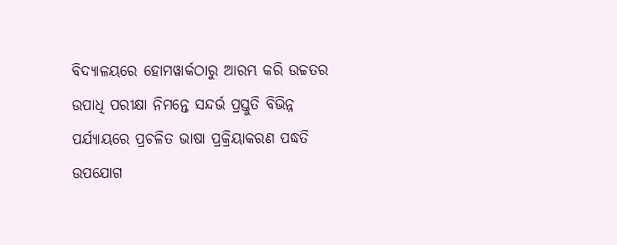ବିଦ୍ୟାଳୟରେ ହୋମୱାର୍କଠାରୁ ଆରମ୍ଭ କରି ଉଚ୍ଚତର ଉପାଧି ପରୀକ୍ଷା ନିମନ୍ତେ ସନ୍ଦର୍ଭ ପ୍ରସ୍ତୁତି ବିଭିନ୍ନ ପର୍ଯ୍ୟାୟରେ ପ୍ରଚଳିତ ଭାଷା ପ୍ରକ୍ରିୟାକରଣ ପଦ୍ଧତି ଉପଯୋଗ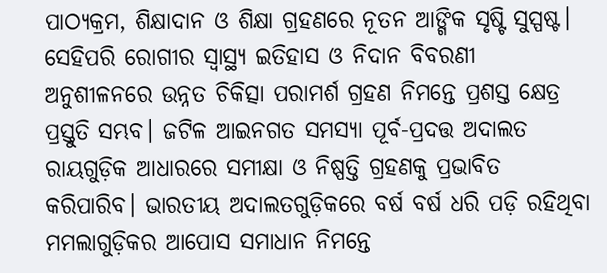ପାଠ୍ୟକ୍ରମ, ଶିକ୍ଷାଦାନ ଓ ଶିକ୍ଷା ଗ୍ରହଣରେ ନୂତନ ଆଙ୍ଗିକ ସୃଷ୍ଟି ସୁସ୍ପଷ୍ଟ। ସେହିପରି ରୋଗୀର ସ୍ୱାସ୍ଥ୍ୟ ଇତିହାସ ଓ ନିଦାନ ବିବରଣୀ ଅନୁଶୀଳନରେ ଉନ୍ନତ ଚିକିତ୍ସା ପରାମର୍ଶ ଗ୍ରହଣ ନିମନ୍ତେ ପ୍ରଶସ୍ତ କ୍ଷେତ୍ର ପ୍ରସ୍ତୁତି ସମ୍ଭବ। ଜଟିଳ ଆଇନଗତ ସମସ୍ୟା ପୂର୍ବ-ପ୍ରଦତ୍ତ ଅଦାଲତ ରାୟଗୁଡ଼ିକ ଆଧାରରେ ସମୀକ୍ଷା ଓ ନିଷ୍ପତ୍ତି ଗ୍ରହଣକୁ ପ୍ରଭାବିତ କରିପାରିବ। ଭାରତୀୟ ଅଦାଲତଗୁଡ଼ିକରେ ବର୍ଷ ବର୍ଷ ଧରି ପଡ଼ି ରହିଥିବା ମମଲାଗୁଡ଼ିକର ଆପୋସ ସମାଧାନ ନିମନ୍ତେ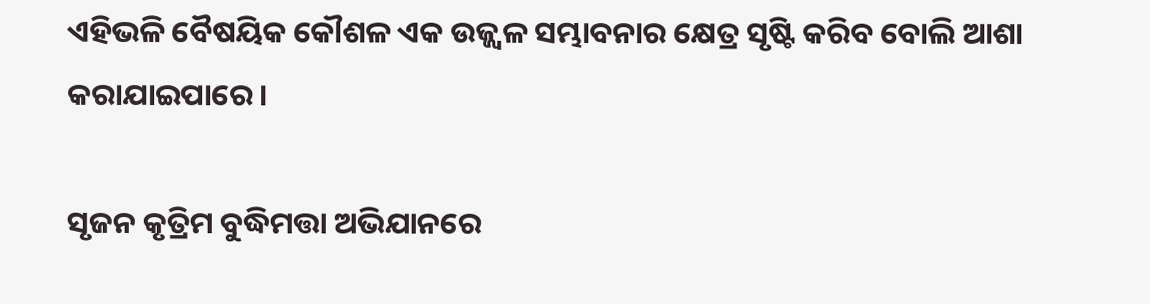ଏହିଭଳି ବୈଷୟିକ କୌଶଳ ଏକ ଉଜ୍ଜ୍ୱଳ ସମ୍ଭାବନାର କ୍ଷେତ୍ର ସୃଷ୍ଟି କରିବ ବୋଲି ଆଶା କରାଯାଇପାରେ।

ସୃଜନ କୃତ୍ରିମ ବୁଦ୍ଧିମତ୍ତା ଅଭିଯାନରେ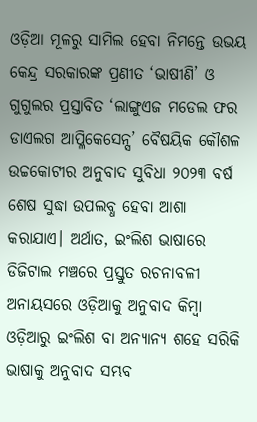ଓଡ଼ିଆ ମୂଳରୁ ସାମିଲ ହେବା ନିମନ୍ତେ ଉଭୟ କେନ୍ଦ୍ର ସରକାରଙ୍କ ପ୍ରଣୀତ ‘ଭାଷୀଣି’ ଓ ଗୁଗୁଲର ପ୍ରସ୍ତାବିତ ‘ଲାଙ୍ଗୁଏଜ ମଡେଲ ଫର ଡାଏଲଗ ଆପ୍ଳିକେସେନ୍ସ’ ବୈଷୟିକ କୌଶଳ ଉଚ୍ଚକୋଟୀର ଅନୁବାଦ ସୁବିଧା ୨୦୨୩ ବର୍ଷ ଶେଷ ସୁଦ୍ଧା ଉପଲବ୍ଧ ହେବା ଆଶା କରାଯାଏ। ଅର୍ଥାତ, ଇଂଲିଶ ଭାଷାରେ ଡିଜିଟାଲ ମଞ୍ଚରେ ପ୍ରସ୍ତୁତ ରଚନାବଳୀ ଅନାୟସରେ ଓଡ଼ିଆକୁ ଅନୁବାଦ କିମ୍ୱା ଓଡ଼ିଆରୁ ଇଂଲିଶ ବା ଅନ୍ୟାନ୍ୟ ଶହେ ସରିକି ଭାଷାକୁ ଅନୁବାଦ ସମ୍ଭବ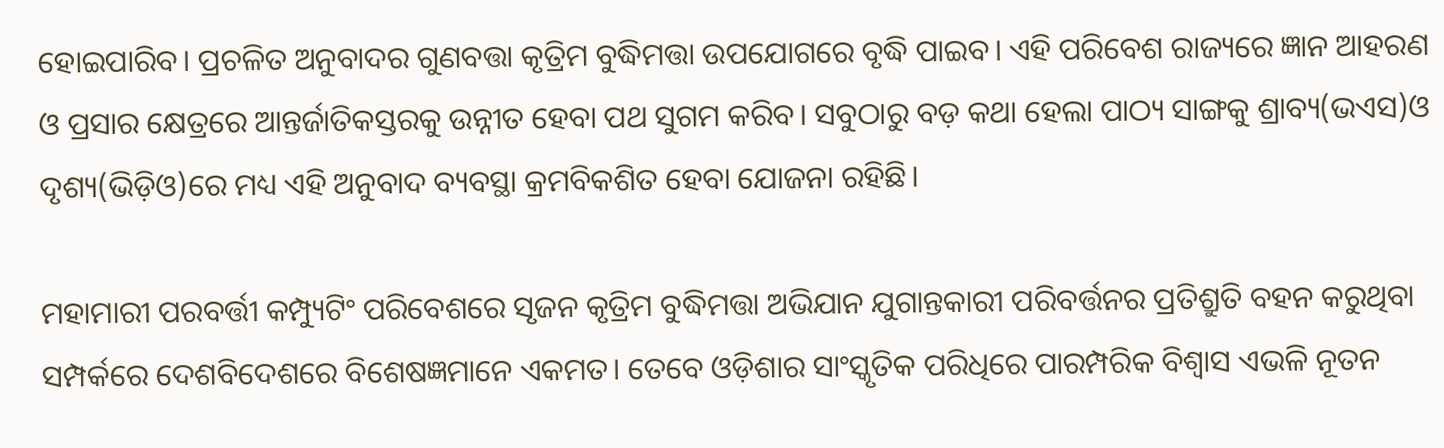ହୋଇପାରିବ। ପ୍ରଚଳିତ ଅନୁବାଦର ଗୁଣବତ୍ତା କୃତ୍ରିମ ବୁଦ୍ଧିମତ୍ତା ଉପଯୋଗରେ ବୃଦ୍ଧି ପାଇବ। ଏହି ପରିବେଶ ରାଜ୍ୟରେ ଜ୍ଞାନ ଆହରଣ ଓ ପ୍ରସାର କ୍ଷେତ୍ରରେ ଆନ୍ତର୍ଜାତିକସ୍ତରକୁ ଉନ୍ନୀତ ହେବା ପଥ ସୁଗମ କରିବ। ସବୁଠାରୁ ବଡ଼ କଥା ହେଲା ପାଠ୍ୟ ସାଙ୍ଗକୁ ଶ୍ରାବ୍ୟ(ଭଏସ)ଓ ଦୃଶ୍ୟ(ଭିଡ଼ିଓ)ରେ ମଧ୍ୟ ଏହି ଅନୁବାଦ ବ୍ୟବସ୍ଥା କ୍ରମବିକଶିତ ହେବା ଯୋଜନା ରହିଛି।

ମହାମାରୀ ପରବର୍ତ୍ତୀ କମ୍ପ୍ୟୁଟିଂ ପରିବେଶରେ ସୃଜନ କୃତ୍ରିମ ବୁଦ୍ଧିମତ୍ତା ଅଭିଯାନ ଯୁଗାନ୍ତକାରୀ ପରିବର୍ତ୍ତନର ପ୍ରତିଶ୍ରୁତି ବହନ କରୁଥିବା ସମ୍ପର୍କରେ ଦେଶବିଦେଶରେ ବିଶେଷଜ୍ଞମାନେ ଏକମତ। ତେବେ ଓଡ଼ିଶାର ସାଂସ୍କୃତିକ ପରିଧିରେ ପାରମ୍ପରିକ ବିଶ୍ୱାସ ଏଭଳି ନୂତନ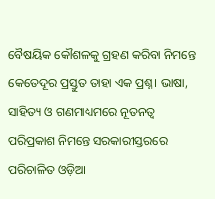ବୈଷୟିକ କୌଶଳକୁ ଗ୍ରହଣ କରିବା ନିମନ୍ତେ କେତେଦୂର ପ୍ରସ୍ତୁତ ତାହା ଏକ ପ୍ରଶ୍ନ। ଭାଷା, ସାହିତ୍ୟ ଓ ଗଣମାଧ୍ୟମରେ ନୂତନତ୍ୱ ପରିପ୍ରକାଶ ନିମନ୍ତେ ସରକାରୀସ୍ତରରେ ପରିଚାଳିତ ଓଡ଼ିଆ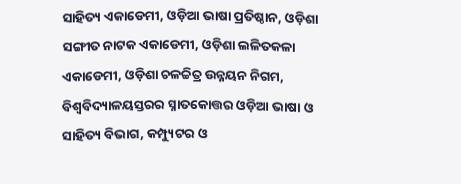ସାହିତ୍ୟ ଏକାଡେମୀ, ଓଡ଼ିଆ ଭାଷା ପ୍ରତିଷ୍ଠାନ, ଓଡ଼ିଶା ସଙ୍ଗୀତ ନାଟକ ଏକାଡେମୀ, ଓଡ଼ିଶା ଲଳିତକଳା ଏକାଡେମୀ, ଓଡ଼ିଶା ଚଳଚ୍ଚିତ୍ର ଉନ୍ନୟନ ନିଗମ, ବିଶ୍ୱବିଦ୍ୟାଳୟସ୍ତରର ସ୍ନାତକୋତ୍ତର ଓଡ଼ିଆ ଭାଷା ଓ ସାହିତ୍ୟ ବିଭାଗ, କମ୍ପ୍ୟୁଟର ଓ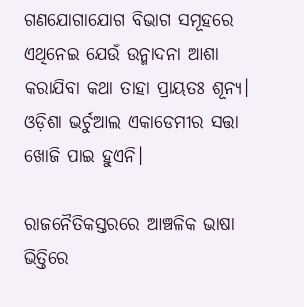ଗଣଯୋଗାଯୋଗ ବିଭାଗ ସମୂହରେ ଏଥିନେଇ ଯେଉଁ ଉନ୍ମାଦନା ଆଶା କରାଯିବା କଥା ତାହା ପ୍ରାୟତଃ ଶୂନ୍ୟ। ଓଡ଼ିଶା ଭର୍ଚୁଆଲ ଏକାଡେମୀର ସତ୍ତା ଖୋଜି ପାଇ ହୁଏନି।

ରାଜନୈତିକସ୍ତରରେ ଆଞ୍ଚଳିକ ଭାଷା ଭିତ୍ତିରେ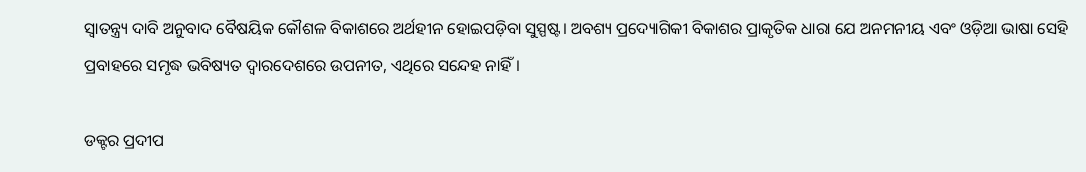ସ୍ୱାତନ୍ତ୍ର୍ୟ ଦାବି ଅନୁବାଦ ବୈଷୟିକ କୌଶଳ ବିକାଶରେ ଅର୍ଥହୀନ ହୋଇପଡ଼ିବା ସୁସ୍ପଷ୍ଟ। ଅବଶ୍ୟ ପ୍ରଦ୍ୟୋଗିକୀ ବିକାଶର ପ୍ରାକୃତିକ ଧାରା ଯେ ଅନମନୀୟ ଏବଂ ଓଡ଼ିଆ ଭାଷା ସେହି ପ୍ରବାହରେ ସମୃଦ୍ଧ ଭବିଷ୍ୟତ ଦ୍ୱାରଦେଶରେ ଉପନୀତ, ଏଥିରେ ସନ୍ଦେହ ନାହିଁ।

ଡକ୍ଟର ପ୍ରଦୀପ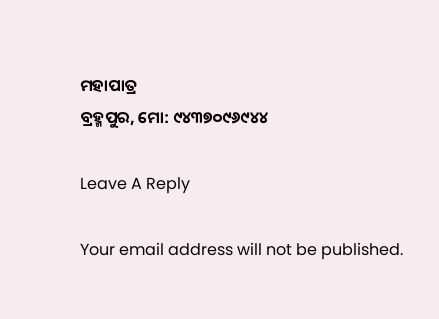ମହାପାତ୍ର
ବ୍ରହ୍ମପୁର, ମୋ: ୯୪୩୭୦୯୬୯୪୪

Leave A Reply

Your email address will not be published.